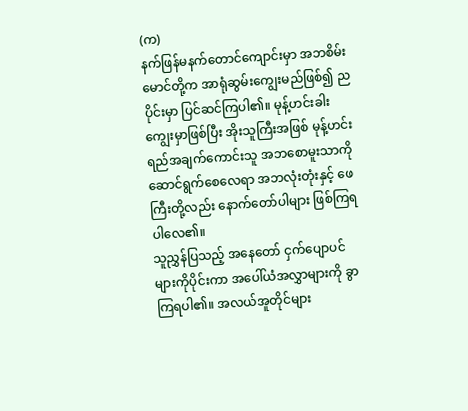(က)
နက်ဖြန်မနက်တောင်ကျောင်းမှာ အဘစိမ်းမောင်တို့က အာရုံဆွမ်းကျွေးမည်ဖြစ်၍ ညပိုင်းမှာ ပြင်ဆင်ကြပါ၏။ မုန့်ဟင်းခါးကျွေးမှာဖြစ်ပြီး အိုးသူကြီးအဖြစ် မုန့်ဟင်းရည်အချက်ကောင်းသူ အဘစောမူးသာကို ဆောင်ရွက်စေလေရာ အဘလုံးတုံးနှင့် ဖေကြီးတို့လည်း နောက်တော်ပါများ ဖြစ်ကြရပါလေ၏။
သူညွှန်ပြသည့် အနေတော် ငှက်ပျောပင်များကိုပိုင်းကာ အပေါ်ယံအလွှာများကို ခွာကြရပါ၏။ အလယ်အူတိုင်များ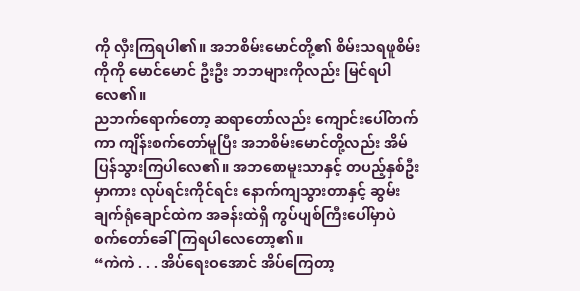ကို လှီးကြရပါ၏။ အဘစိမ်းမောင်တို့၏ စိမ်းသရဖူစိမ်း ကိုကို မောင်မောင် ဦးဦး ဘဘများကိုလည်း မြင်ရပါလေ၏။
ညဘက်ရောက်တော့ ဆရာတော်လည်း ကျောင်းပေါ်တက်ကာ ကျိန်းစက်တော်မူပြီး အဘစိမ်းမောင်တို့လည်း အိမ်ပြန်သွားကြပါလေ၏။ အဘစောမူးသာနှင့် တပည့်နှစ်ဦးမှာကား လုပ်ရင်းကိုင်ရင်း နောက်ကျသွားတာနှင့် ဆွမ်းချက်ရုံချောင်ထဲက အခန်းထဲရှိ ကွပ်ပျစ်ကြီးပေါ်မှာပဲ စက်တော်ခေါ်ကြရပါလေတော့၏။
“ကဲကဲ . . . အိပ်ရေးဝအောင် အိပ်ကြေတာ့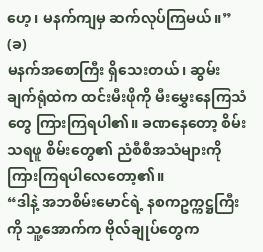ဟေ့၊ မနက်ကျမှ ဆက်လုပ်ကြမယ်။”
(ခ)
မနက်အစောကြီး ရှိသေးတယ်၊ ဆွမ်းချက်ရုံထဲက ထင်းမီးဖိုကို မီးမွှေးနေကြသံတွေ ကြားကြရပါ၏။ ခဏနေတော့ စိမ်းသရဖူ စိမ်းတွေ၏ ညံစီစီအသံများကို ကြားကြရပါလေတော့၏။
“ဒါနဲ့ အဘစိမ်းမောင်ရဲ့ နစကဥက္ကဋ္ဌကြီးကို သူ့အောက်က ဗိုလ်ချုပ်တွေက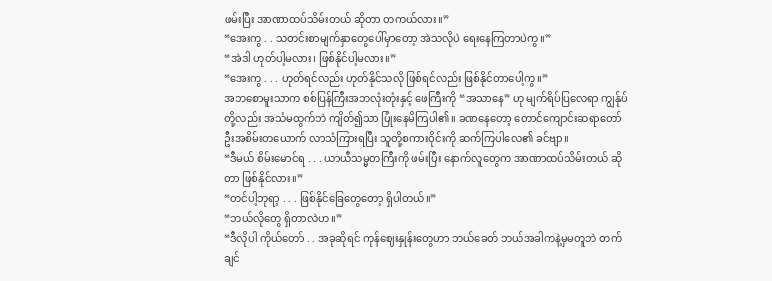ဖမ်းပြီး အာဏာထပ်သိမ်းတယ် ဆိုတာ တကယ်လား။”
“အေးကွ . . သတင်းစာမျက်နှာတွေပေါ်မှာတော့ အဲသလိုပဲ ရေးနေကြတာပဲကွ။”
“အဲဒါ ဟုတ်ပါ့မလား၊ ဖြစ်နိုင်ပါ့မလား။”
“အေးကွ . . . ဟုတ်ရင်လည်း ဟုတ်နိုင်သလို ဖြစ်ရင်လည်း ဖြစ်နိုင်တာပေါ့ကွ။”
အဘစောမူးသာက စစ်ပြန်ကြီးအဘလုံးတုံးနှင့် ဖေကြီးကို “အသာနေ” ဟု မျက်ရိပ်ပြလေရာ ကျွန်ုပ်တို့လည်း အသံမထွက်ဘဲ ကျိတ်၍သာ ပြုံးနေမိကြပါ၏။ ခဏနေတော့ တောင်ကျောင်းဆရာတော် ဦးအစိမ်းတယောက် လာသံကြားရပြီး သူတို့စကားဝိုင်းကို ဆက်ကြပါလေ၏ ခင်ဗျာ။
“ဒီမယ် စိမ်းမောင်ရ . . . ယာယီသမ္မတကြီးကို ဖမ်းပြီး နောက်လူတွေက အာဏာထပ်သိမ်းတယ် ဆိုတာ ဖြစ်နိုင်လား။”
“တင်ပါ့ဘုရာ့ . . . ဖြစ်နိုင်ခြေတွေတော့ ရှိပါတယ်။”
“ဘယ်လိုတွေ ရှိတာလဲဟ။”
“ဒီလိုပါ ကိုယ်တော် . . အခုဆိုရင် ကုန်ဈေးနှုန်းတွေဟာ ဘယ်ခေတ် ဘယ်အခါကနဲ့မှမတူဘဲ တက်ချင်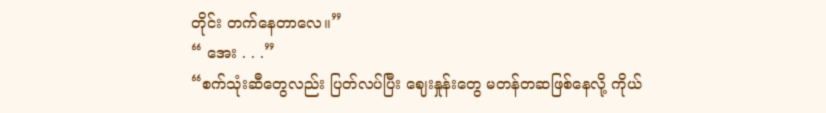တိုင်း တက်နေတာလေ။”
“ အေး . . .”
“စက်သုံးဆီတွေလည်း ပြတ်လပ်ပြီး ဈေးနှုန်းတွေ မတန်တဆဖြစ်နေလို့ ကိုယ်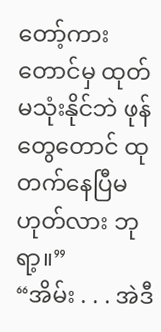တော့်ကားတောင်မှ ထုတ်မသုံးနိုင်ဘဲ ဖုန်တွေတောင် ထုတက်နေပြီမဟုတ်လား ဘုရာ့။”
“အိမ်း . . . အဲဒီ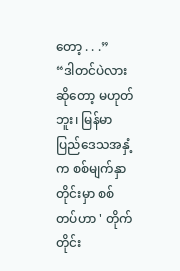တော့ . . .”
“ဒါတင်ပဲလားဆိုတော့ မဟုတ်ဘူး၊ မြန်မာပြည်ဒေသအနှံ့က စစ်မျက်နှာတိုင်းမှာ စစ်တပ်ဟာ ' တိုက်တိုင်း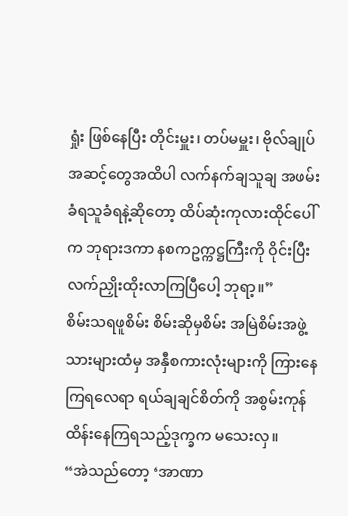ရှုံး ဖြစ်နေပြီး တိုင်းမှူး၊ တပ်မမှူး၊ ဗိုလ်ချုပ်အဆင့်တွေအထိပါ လက်နက်ချသူချ အဖမ်းခံရသူခံရနဲ့ဆိုတော့ ထိပ်ဆုံးကုလားထိုင်ပေါ်က ဘုရားဒကာ နစကဥက္ကဋ္ဌကြီးကို ဝိုင်းပြီးလက်ညှိုးထိုးလာကြပြီပေါ့ ဘုရာ့။”
စိမ်းသရဖူစိမ်း စိမ်းဆိုမှစိမ်း အမြဲစိမ်းအဖွဲ့သားများထံမှ အနှီစကားလုံးများကို ကြားနေကြရလေရာ ရယ်ချချင်စိတ်ကို အစွမ်းကုန် ထိန်းနေကြရသည့်ဒုက္ခက မသေးလှ။
“အဲသည်တော့ ‘အာဏာ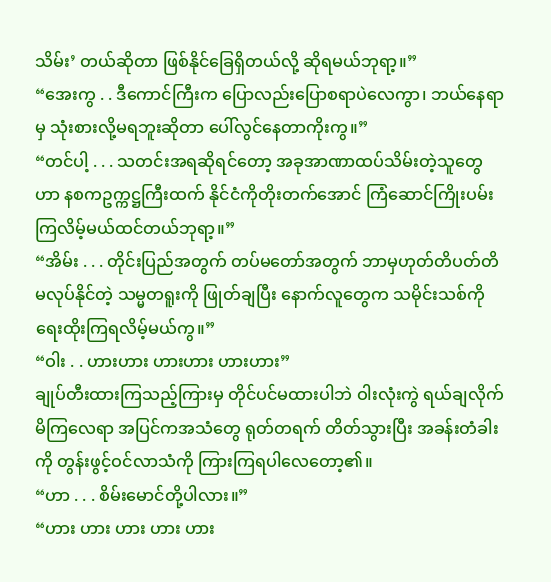သိမ်း’ တယ်ဆိုတာ ဖြစ်နိုင်ခြေရှိတယ်လို့ ဆိုရမယ်ဘုရာ့။”
“အေးကွ . . ဒီကောင်ကြီးက ပြောလည်းပြောစရာပဲလေကွာ၊ ဘယ်နေရာမှ သုံးစားလို့မရဘူးဆိုတာ ပေါ်လွင်နေတာကိုးကွ။”
“တင်ပါ့ . . . သတင်းအရဆိုရင်တော့ အခုအာဏာထပ်သိမ်းတဲ့သူတွေဟာ နစကဥက္ကဋ္ဌကြီးထက် နိုင်ငံကိုတိုးတက်အောင် ကြံဆောင်ကြိုးပမ်းကြလိမ့်မယ်ထင်တယ်ဘုရာ့။”
“အိမ်း . . . တိုင်းပြည်အတွက် တပ်မတော်အတွက် ဘာမှဟုတ်တိပတ်တိ မလုပ်နိုင်တဲ့ သမ္မတရူးကို ဖြုတ်ချပြီး နောက်လူတွေက သမိုင်းသစ်ကို ရေးထိုးကြရလိမ့်မယ်ကွ။”
“ဝါး . . ဟားဟား ဟားဟား ဟားဟား”
ချုပ်တီးထားကြသည့်ကြားမှ တိုင်ပင်မထားပါဘဲ ဝါးလုံးကွဲ ရယ်ချလိုက်မိကြလေရာ အပြင်ကအသံတွေ ရုတ်တရက် တိတ်သွားပြီး အခန်းတံခါးကို တွန်းဖွင့်ဝင်လာသံကို ကြားကြရပါလေတော့၏။
“ဟာ . . . စိမ်းမောင်တို့ပါလား။”
“ဟား ဟား ဟား ဟား ဟား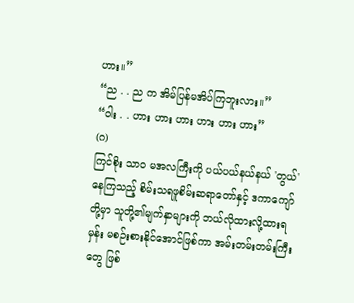ဟား။”
“ည . . ည က အိမ်ပြန်မအိပ်ကြဘူးလား။”
“ဝါး . . ဟား ဟား ဟား ဟား ဟား ဟား”
(ဂ)
ကြင်စိုး သာ၀ မအလကြီးကို ပယ်ပယ်နယ်နယ် 'တွယ်' နေကြသည့် စိမ်းသရဖူစိမ်းဆရာတော်နှင့် ဒကာကျော်တို့မှာ သူတို့၏မျက်နှာများကို ဘယ်လိုထားလို့ထားရမှန်း မစဉ်းစားနိုင်အောင်ဖြစ်ကာ အမ်းတမ်းတမ်းကြီးတွေ ဖြစ်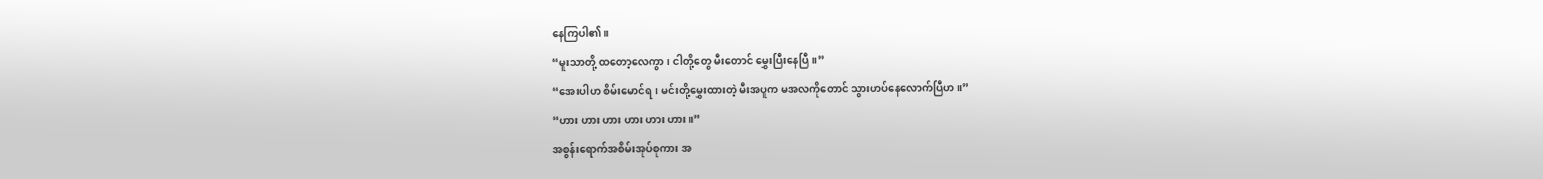နေကြပါ၏။
“မူးသာတို့ ထတော့လေကွာ၊ ငါတို့တွေ မီးတောင် မွှေးပြီးနေပြီ။”
“အေးပါဟ စိမ်းမောင်ရ၊ မင်းတို့မွှေးထားတဲ့ မီးအပူက မအလကိုတောင် သွားဟပ်နေလောက်ပြီဟ။”
“ဟား ဟား ဟား ဟား ဟား ဟား။”
အစွန်းရောက်အစိမ်းအုပ်စုကား အ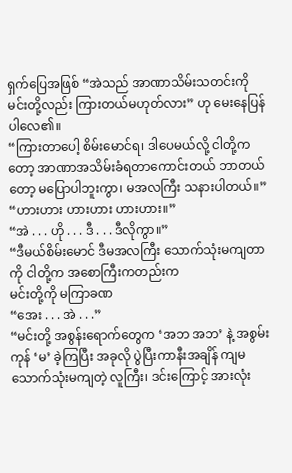ရှက်ပြေအဖြစ် “အဲသည် အာဏာသိမ်းသတင်းကို မင်းတို့လည်း ကြားတယ်မဟုတ်လား” ဟု မေးနေပြန်ပါလေ၏။
“ကြားတာပေါ့ စိမ်းမောင်ရ၊ ဒါပေမယ်လို့ ငါတို့ကတော့ အာဏာအသိမ်းခံရတာကောင်းတယ် ဘာတယ်တော့ မပြောပါဘူးကွာ၊ မအလကြီး သနားပါတယ်။”
“ဟားဟား ဟားဟား ဟားဟား။”
“အဲ . . . ဟို . . . ဒီ . . . ဒီလိုကွာ။”
“ဒီမယ်စိမ်းမောင် ဒီမအလကြီး သောက်သုံးမကျတာကို ငါတို့က အစောကြီးကတည်းက
မင်းတို့ကို မကြာခဏ
“အေး . . . အဲ . . .”
“မင်းတို့ အစွန်းရောက်တွေက ‘အဘ အဘ’ နဲ့ အစွမ်းကုန် ‘မ’ ခဲ့ကြပြီး အခုလို ပွဲပြီးကာနီးအချိန် ကျမ သောက်သုံးမကျတဲ့ လူကြီး၊ ဒင်းကြောင့် အားလုံး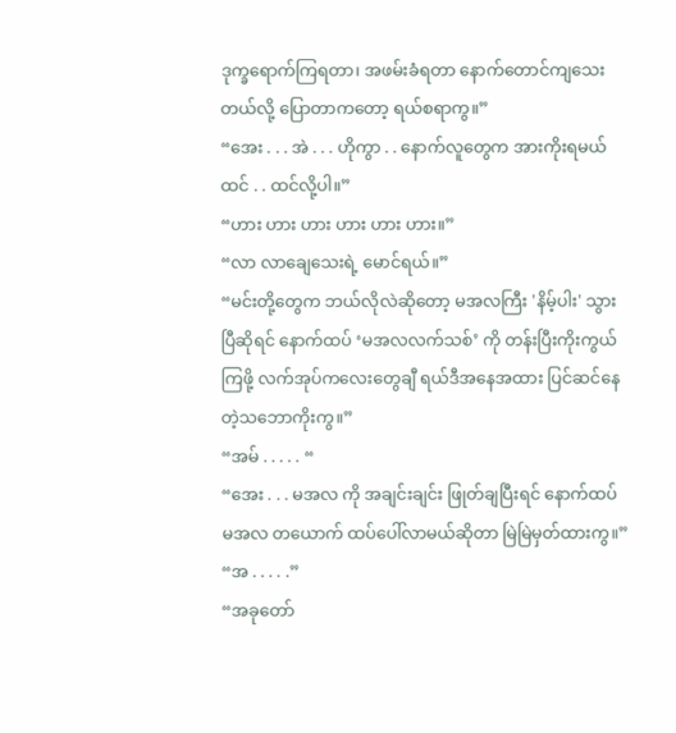ဒုက္ခရောက်ကြရတာ၊ အဖမ်းခံရတာ နောက်တောင်ကျသေးတယ်လို့ ပြောတာကတော့ ရယ်စရာကွ။”
“အေး . . . အဲ . . . ဟိုကွာ . . နောက်လူတွေက အားကိုးရမယ် ထင် . . ထင်လို့ပါ။”
“ဟား ဟား ဟား ဟား ဟား ဟား။”
“လာ လာချေသေးရဲ့ မောင်ရယ်။”
“မင်းတို့တွေက ဘယ်လိုလဲဆိုတော့ မအလကြီး 'နိမ့်ပါး' သွားပြီဆိုရင် နောက်ထပ် ‘မအလလက်သစ်’ ကို တန်းပြီးကိုးကွယ်ကြဖို့ လက်အုပ်ကလေးတွေချီ ရယ်ဒီအနေအထား ပြင်ဆင်နေတဲ့သဘောကိုးကွ။”
“အမ် . . . . . “
“အေး . . . မအလ ကို အချင်းချင်း ဖြုတ်ချပြီးရင် နောက်ထပ် မအလ တယောက် ထပ်ပေါ်လာမယ်ဆိုတာ မြဲမြဲမှတ်ထားကွ။”
“အ . . . . .”
“အခုတော်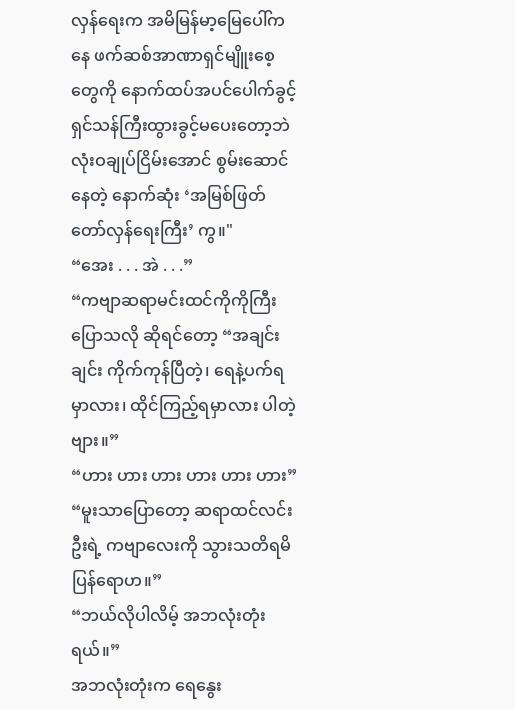လှန်ရေးက အမိမြန်မာ့မြေပေါ်ကနေ ဖက်ဆစ်အာဏာရှင်မျိူးစေ့တွေကို နောက်ထပ်အပင်ပေါက်ခွင့် ရှင်သန်ကြီးထွားခွင့်မပေးတော့ဘဲ လုံးဝချုပ်ငြိမ်းအောင် စွမ်းဆောင်နေတဲ့ နောက်ဆုံး ‘အမြစ်ဖြတ်တော်လှန်ရေးကြီး’ ကွ။"
“အေး . . . အဲ . . .”
“ကဗျာဆရာမင်းထင်ကိုကိုကြီးပြောသလို ဆိုရင်တော့ “အချင်းချင်း ကိုက်ကုန်ပြီတဲ့၊ ရေနဲ့ပက်ရမှာလား၊ ထိုင်ကြည့်ရမှာလား ပါတဲ့ဗျား။”
“ဟား ဟား ဟား ဟား ဟား ဟား”
“မူးသာပြောတော့ ဆရာထင်လင်းဦးရဲ့ ကဗျာလေးကို သွားသတိရမိပြန်ရောဟ။”
“ဘယ်လိုပါလိမ့် အဘလုံးတုံးရယ်။”
အဘလုံးတုံးက ရေနွေး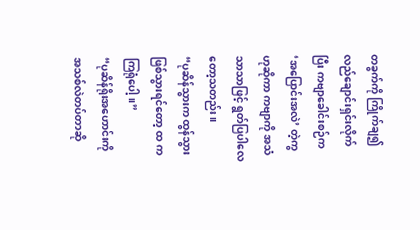တခွက်ကို ကြိုက်ချ၍ လည်ချောင်းရှင်းလိုက်ပြီး ကဗျာခေါင်းစဉ်က ‘အပြောင်းအလဲ’ တဲ့ကွဟုဆိုကာ ကဗျာကို အသံသာသာဖြင့် ရွတ်ပြပါလေတော့သတည်း။
“ပုဆိန်သွားက ထွန်သွား ဖြစ်သွားရင်တော့ ထ ကကြရုံပေါ့။”
“ပုဆိန်ရိုးအဟောင်းကို အသစ်လဲတပ်တာဆို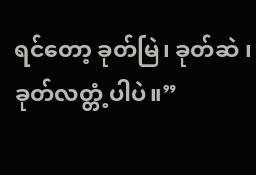ရင်တော့ ခုတ်မြဲ၊ ခုတ်ဆဲ ၊ ခုတ်လတ္တံ့ပါပဲ။”